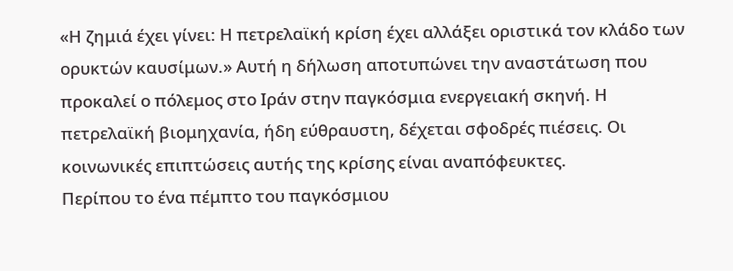«Η ζημιά έχει γίνει: Η πετρελαϊκή κρίση έχει αλλάξει οριστικά τον κλάδο των ορυκτών καυσίμων.» Αυτή η δήλωση αποτυπώνει την αναστάτωση που προκαλεί ο πόλεμος στο Ιράν στην παγκόσμια ενεργειακή σκηνή. Η πετρελαϊκή βιομηχανία, ήδη εύθραυστη, δέχεται σφοδρές πιέσεις. Οι κοινωνικές επιπτώσεις αυτής της κρίσης είναι αναπόφευκτες.
Περίπου το ένα πέμπτο του παγκόσμιου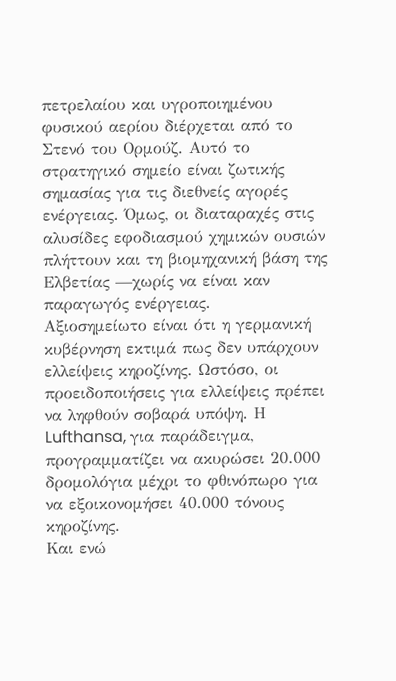πετρελαίου και υγροποιημένου φυσικού αερίου διέρχεται από το Στενό του Ορμούζ. Αυτό το στρατηγικό σημείο είναι ζωτικής σημασίας για τις διεθνείς αγορές ενέργειας. Όμως, οι διαταραχές στις αλυσίδες εφοδιασμού χημικών ουσιών πλήττουν και τη βιομηχανική βάση της Ελβετίας —χωρίς να είναι καν παραγωγός ενέργειας.
Αξιοσημείωτο είναι ότι η γερμανική κυβέρνηση εκτιμά πως δεν υπάρχουν ελλείψεις κηροζίνης. Ωστόσο, οι προειδοποιήσεις για ελλείψεις πρέπει να ληφθούν σοβαρά υπόψη. Η Lufthansa, για παράδειγμα, προγραμματίζει να ακυρώσει 20.000 δρομολόγια μέχρι το φθινόπωρο για να εξοικονομήσει 40.000 τόνους κηροζίνης.
Και ενώ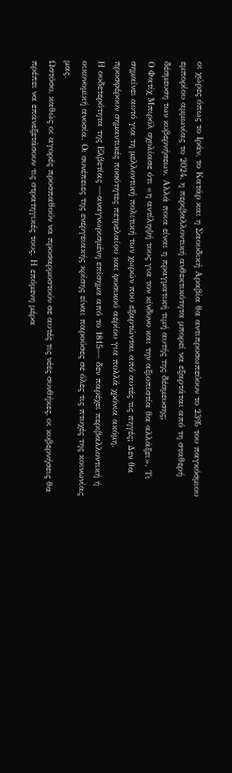οι χώρες όπως το Ιράν, το Κατάρ και η Σαουδική Αραβία θα αντιπροσωπεύουν το 23% του παγκόσμιου εμπορίου αμμωνίας το 2024, η περιβαλλοντική ανθεκτικότητα μπορεί να εξαρτάται από τη σταθερή δέσμευση των κυβερνήσεων. Αλλά ποια είναι η πραγματική τιμή αυτής της δέσμευσης;
Ο Φατίχ Μπιρόλ σχολίασε ότι «η αντίληψή τους για τον κίνδυνο και την αξιοπιστία θα αλλάξει». Τι σημαίνει αυτό για τη μελλοντική πολιτική των χωρών που εξαρτώνται από αυτές τις πηγές; Δεν θα προσφέρουν σημαντικές ποσότητες πετρελαίου και φυσικού αερίου για πολλά χρόνια ακόμη.
Η ουδετερότητα της Ελβετίας —αναγνωρισμένη επίσημα από το 1815— δεν παρέχει περιβαλλοντική ή οικονομική ανοσία. Οι συνέπειες της ενεργειακής κρίσης είναι παρούσες σε όλες τις πτυχές της κοινωνίας μας.
Ωστόσο, καθώς οι αγορές προσπαθούν να προσαρμοστούν σε αυτές τις νέες συνθήκες, οι κυβερνήσεις θα πρέπει να επανεξετάσουν τις στρατηγικές τους. Η επόμενη μέρα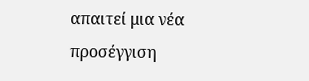απαιτεί μια νέα προσέγγιση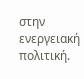στην ενεργειακή πολιτική.